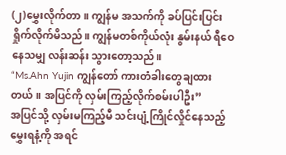(၂)မွှေးလိုက်တာ။ ကျွန်မ အသက်ကို ခပ်ပြင်းပြင်း ရှိုက်လိုက်မိသည်။ ကျွန်မတစ်ကိုယ်လုံး နွမ်းနယ် ရီဝေနေသမျှ လန်းဆန်း သွားတော့သည်။
“Ms.Ahn Yujin ကျွန်တော် ကားတံခါးတွေချထားတယ်။ အပြင်ကို လှမ်းကြည့်လိုက်စမ်းပါဦး”
အပြင်သို့ လှမ်းမကြည့်မီ သင်းပျံ့ကြိုင်လှိုင်နေသည့် မွှေးရနံ့ကို အရင်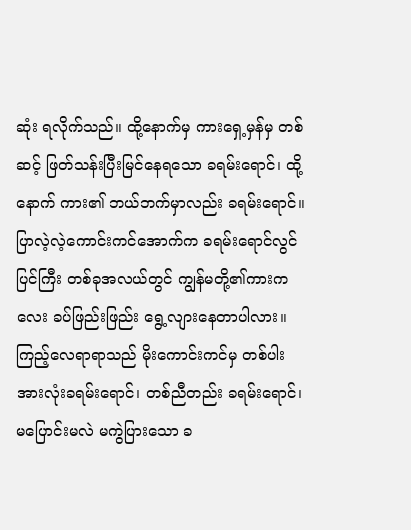ဆုံး ရလိုက်သည်။ ထို့နောက်မှ ကားရှေ့မှန်မှ တစ်ဆင့် ဖြတ်သန်းပြီးမြင်နေရသော ခရမ်းရောင်၊ ထို့နောက် ကား၏ ဘယ်ဘက်မှာလည်း ခရမ်းရောင်။
ပြာလဲ့လဲ့ကောင်းကင်အောက်က ခရမ်းရောင်လွင်ပြင်ကြီး တစ်ခုအလယ်တွင် ကျွန်မတို့၏ကားကလေး ခပ်ဖြည်းဖြည်း ရွေ့လျားနေတာပါလား။
ကြည့်လေရာရာသည် မိုးကောင်းကင်မှ တစ်ပါး အားလုံးခရမ်းရောင်၊ တစ်ညီတည်း ခရမ်းရောင်၊ မပြောင်းမလဲ မကွဲပြားသော ခ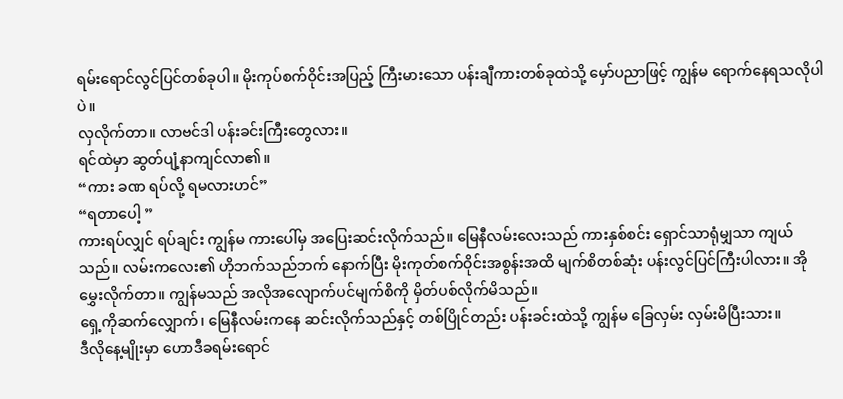ရမ်းရောင်လွင်ပြင်တစ်ခုပါ။ မိုးကုပ်စက်ဝိုင်းအပြည့် ကြီးမားသော ပန်းချီကားတစ်ခုထဲသို့ မှော်ပညာဖြင့် ကျွန်မ ရောက်နေရသလိုပါပဲ။
လှလိုက်တာ။ လာဗင်ဒါ ပန်းခင်းကြီးတွေလား။
ရင်ထဲမှာ ဆွတ်ပျံ့နာကျင်လာ၏။
“ကား ခဏ ရပ်လို့ ရမလားဟင်”
“ရတာပေါ့ ”
ကားရပ်လျှင် ရပ်ချင်း ကျွန်မ ကားပေါ်မှ အပြေးဆင်းလိုက်သည်။ မြေနီလမ်းလေးသည် ကားနှစ်စင်း ရှောင်သာရုံမျှသာ ကျယ်သည်။ လမ်းကလေး၏ ဟိုဘက်သည်ဘက် နောက်ပြီး မိုးကုတ်စက်ဝိုင်းအစွန်းအထိ မျက်စိတစ်ဆုံး ပန်းလွင်ပြင်ကြီးပါလား။ အို မွှေးလိုက်တာ။ ကျွန်မသည် အလိုအလျောက်ပင်မျက်စိကို မှိတ်ပစ်လိုက်မိသည်။
ရှေ့ကိုဆက်လျှောက်၊ မြေနီလမ်းကနေ ဆင်းလိုက်သည်နှင့် တစ်ပြိုင်တည်း ပန်းခင်းထဲသို့ ကျွန်မ ခြေလှမ်း လှမ်းမိပြီးသား။
ဒီလိုနေ့မျိုးမှာ ဟောဒီခရမ်းရောင်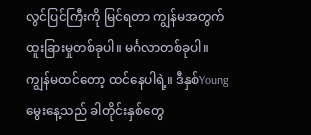လွင်ပြင်ကြီးကို မြင်ရတာ ကျွန်မအတွက် ထူးခြားမှုတစ်ခုပါ။ မင်္ဂလာတစ်ခုပါ။ ကျွန်မထင်တော့ ထင်နေပါရဲ့။ ဒီနှစ်Youngမွေးနေ့သည် ခါတိုင်းနှစ်တွေ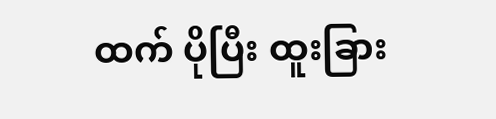ထက် ပိုပြီး ထူးခြား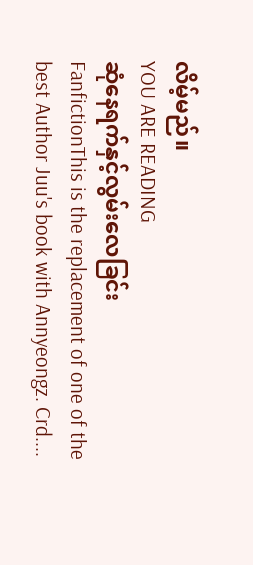လိမ့်မည်။
YOU ARE READING
ဆုံနေရက်နှင့်လွမ်းလေခြင်း
FanfictionThis is the replacement of one of the best Author Juu's book with Annyeongz. Crd....